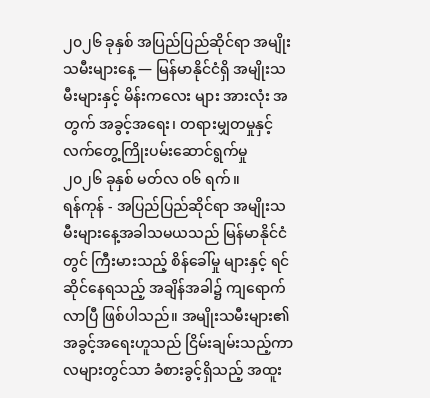၂၀၂၆ ခုနှစ် အပြည်ပြည်ဆိုင်ရာ အမျိုးသမီးများနေ့ — မြန်မာနိုင်ငံရှိ အမျိုးသမီးများနှင့် မိန်းကလေး များ အားလုံး အတွက် အခွင့်အရေး၊ တရားမျှတမှုနှင့် လက်တွေ့ကြိုးပမ်းဆောင်ရွက်မှု
၂၀၂၆ ခုနှစ် မတ်လ ၀၆ ရက်။
ရန်ကုန် - အပြည်ပြည်ဆိုင်ရာ အမျိုးသမီးများနေ့အခါသမယသည် မြန်မာနိုင်ငံတွင် ကြီးမားသည့် စိန်ခေါ်မှု များနှင့် ရင်ဆိုင်နေရသည့် အချိန်အခါ၌ ကျရောက်လာပြီ ဖြစ်ပါသည်။ အမျိုးသမီးများ၏ အခွင့်အရေးဟူသည် ငြိမ်းချမ်းသည့်ကာလများတွင်သာ ခံစားခွင့်ရှိသည့် အထူး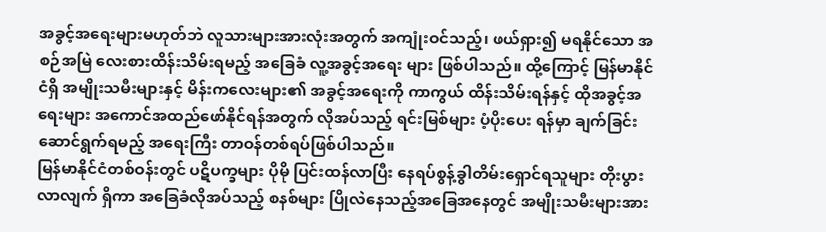အခွင့်အရေးများမဟုတ်ဘဲ လူသားများအားလုံးအတွက် အကျုံးဝင်သည့်၊ ဖယ်ရှား၍ မရနိုင်သော အစဉ်အမြဲ လေးစားထိန်းသိမ်းရမည့် အခြေခံ လူ့အခွင့်အရေး များ ဖြစ်ပါသည်။ ထို့ကြောင့် မြန်မာနိုင်ငံရှိ အမျိုးသမီးများနှင့် မိန်းကလေးများ၏ အခွင့်အရေးကို ကာကွယ် ထိန်းသိမ်းရန်နှင့် ထိုအခွင့်အရေးများ အကောင်အထည်ဖော်နိုင်ရန်အတွက် လိုအပ်သည့် ရင်းမြစ်များ ပံ့ပိုးပေး ရန်မှာ ချက်ခြင်း ဆောင်ရွက်ရမည့် အရေးကြီး တာဝန်တစ်ရပ်ဖြစ်ပါသည်။
မြန်မာနိုင်ငံတစ်ဝန်းတွင် ပဋိပက္ခများ ပိုမို ပြင်းထန်လာပြီး နေရပ်စွန့်ခွါတိမ်းရှောင်ရသူများ တိုးပွားလာလျက် ရှိကာ အခြေခံလိုအပ်သည့် စနစ်များ ပြိုလဲနေသည့်အခြေအနေတွင် အမျိုးသမီးများအား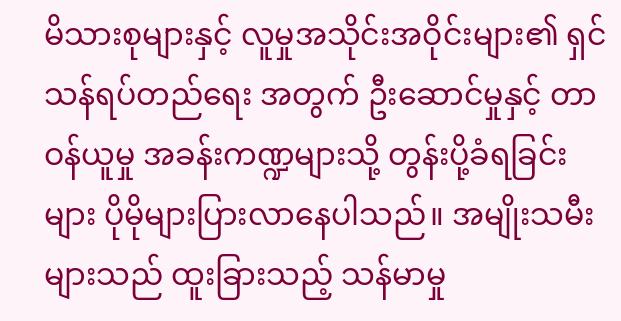မိသားစုများနှင့် လူမှုအသိုင်းအဝိုင်းများ၏ ရှင်သန်ရပ်တည်ရေး အတွက် ဦးဆောင်မှုနှင့် တာဝန်ယူမှု အခန်းကဏ္ဍများသို့ တွန်းပို့ခံရခြင်းများ ပိုမိုများပြားလာနေပါသည်။ အမျိုးသမီးများသည် ထူးခြားသည့် သန်မာမှု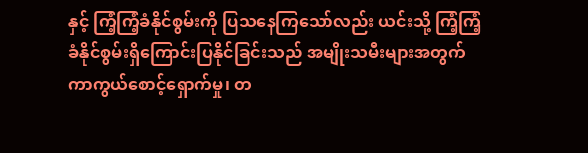နှင့် ကြံ့ကြံ့ခံနိုင်စွမ်းကို ပြသနေကြသော်လည်း ယင်းသို့ ကြံ့ကြံ့ခံနိုင်စွမ်းရှိကြောင်းပြနိုင်ခြင်းသည် အမျိုးသမီးများအတွက် ကာကွယ်စောင့်ရှောက်မှု၊ တ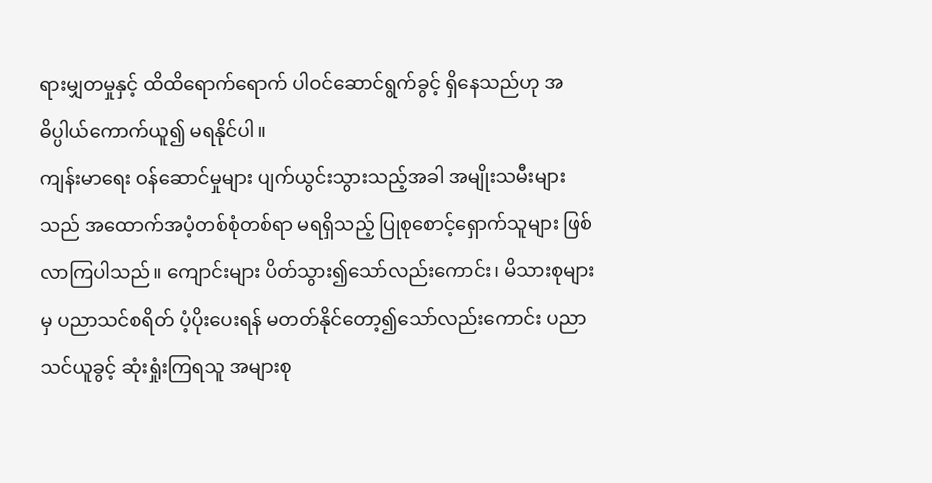ရားမျှတမှုနှင့် ထိထိရောက်ရောက် ပါဝင်ဆောင်ရွက်ခွင့် ရှိနေသည်ဟု အဓိပ္ပါယ်ကောက်ယူ၍ မရနိုင်ပါ။
ကျန်းမာရေး ဝန်ဆောင်မှုများ ပျက်ယွင်းသွားသည့်အခါ အမျိုးသမီးများသည် အထောက်အပံ့တစ်စုံတစ်ရာ မရရှိသည့် ပြုစုစောင့်ရှောက်သူများ ဖြစ်လာကြပါသည်။ ကျောင်းများ ပိတ်သွား၍သော်လည်းကောင်း၊ မိသားစုများမှ ပညာသင်စရိတ် ပံ့ပိုးပေးရန် မတတ်နိုင်တော့၍သော်လည်းကောင်း ပညာသင်ယူခွင့် ဆုံးရှုံးကြရသူ အများစု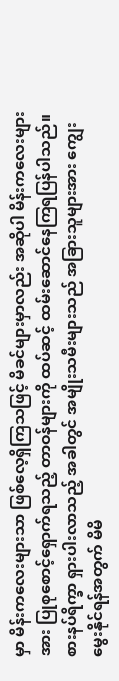မှာ မိန်းကလေးများသာ ဖြစ်လေ့ရှိကြသဖြင့် မိခင်များမှာလည်း အဆိုပါ မိန်းကလေးများအား ပြုစုစောင့်ရှောက်ရသည့် တာဝန်များကို ထပ်ဆင့် ထမ်းဆောင်နေကြရပြန်ပါသည်။ စားနပ်ရိက္ခာ ရှားပါးလာသည့် အခါတွင် အမျိုးသမီးများသည် အခြားသူများအား ကျွေးမွေးနိုင်ရန်အတွက် မိမိ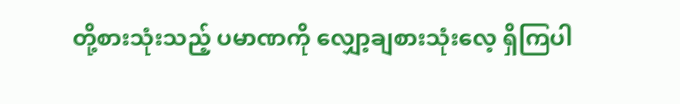တို့စားသုံးသည့် ပမာဏကို လျှော့ချစားသုံးလေ့ ရှိကြပါ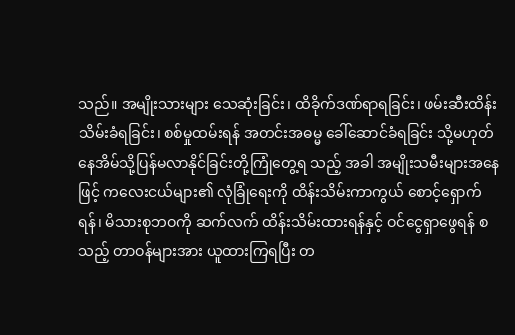သည်။ အမျိုးသားများ သေဆုံးခြင်း၊ ထိခိုက်ဒဏ်ရာရခြင်း၊ ဖမ်းဆီးထိန်းသိမ်းခံရခြင်း၊ စစ်မှုထမ်းရန် အတင်းအဓမ္မ ခေါ်ဆောင်ခံရခြင်း သို့မဟုတ် နေအိမ်သို့ပြန်မလာနိုင်ခြင်းတို့ကြုံတွေ့ရ သည့် အခါ အမျိုးသမီးများအနေဖြင့် ကလေးငယ်များ၏ လုံခြုံရေးကို ထိန်းသိမ်းကာကွယ် စောင့်ရှောက်ရန်၊ မိသားစုဘဝကို ဆက်လက် ထိန်းသိမ်းထားရန်နှင့် ဝင်ငွေရှာဖွေရန် စသည့် တာဝန်များအား ယူထားကြရပြီး တ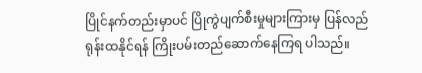ပြိုင်နက်တည်းမှာပင် ပြိုကွဲပျက်စီးမှုများကြားမှ ပြန်လည် ရုန်းထနိုင်ရန် ကြိုးပမ်းတည်ဆောက်နေကြရ ပါသည်။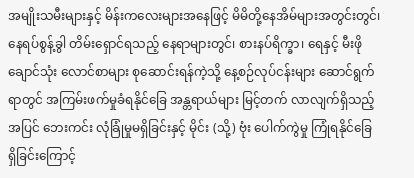အမျိုးသမီးများနှင့် မိန်းကလေးများအနေဖြင့် မိမိတို့နေအိမ်များအတွင်းတွင်၊ နေရပ်စွန့်ခွါ တိမ်းရှောင်ရသည့် နေရာများတွင်၊ စားနပ်ရိက္ခာ၊ ရေနှင့် မီးဖိုချောင်သုံး လောင်စာများ စုဆောင်းရန်ကဲ့သို့ နေ့စဉ်လုပ်ငန်းများ ဆောင်ရွက်ရာတွင် အကြမ်းဖက်မှုခံရနိုင်ခြေ အန္တရာယ်များ မြင့်တက် လာလျက်ရှိသည့်အပြင် ဘေးကင်း လုံခြုံမှုမရှိခြင်းနှင့် မိုင်း (သို့) ဗုံး ပေါက်ကွဲမှု ကြုံရနိုင်ခြေ ရှိခြင်းကြောင့်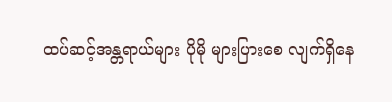ထပ်ဆင့်အန္တရာယ်များ ပိုမို များပြားစေ လျက်ရှိနေ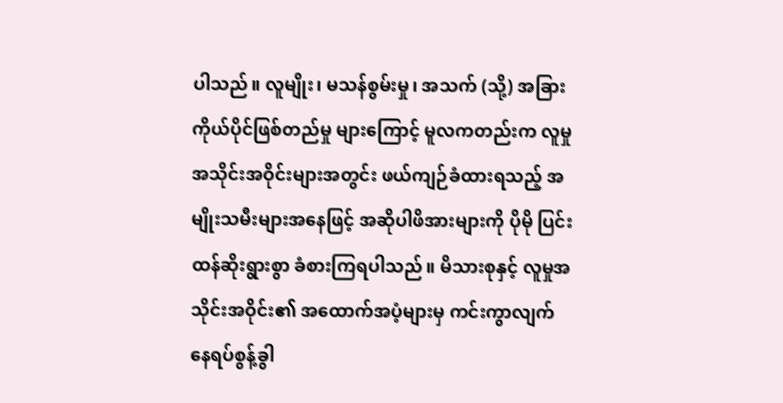ပါသည်။ လူမျိုး၊ မသန်စွမ်းမှု၊ အသက် (သို့) အခြား ကိုယ်ပိုင်ဖြစ်တည်မှု များကြောင့် မူလကတည်းက လူမှုအသိုင်းအဝိုင်းများအတွင်း ဖယ်ကျဉ်ခံထားရသည့် အမျိုးသမီးများအနေဖြင့် အဆိုပါဖိအားများကို ပိုမို ပြင်းထန်ဆိုးရွားစွာ ခံစားကြရပါသည်။ မိသားစုနှင့် လူမှုအသိုင်းအဝိုင်း၏ အထောက်အပံ့များမှ ကင်းကွာလျက် နေရပ်စွန့်ခွါ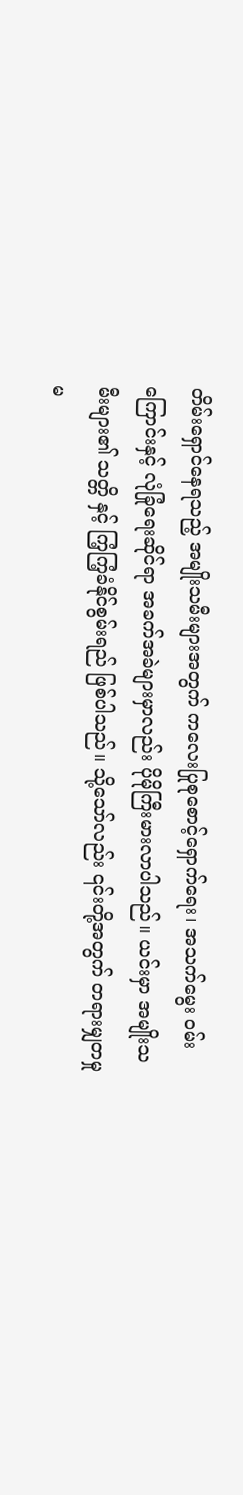တိမ်းရှောင်နေရသည့် အမျိုးသမီးများအတွက် ကလေးပြုစုစောင့်ရှောက်ရေး၊ အသက်မွေး ဝမ်းကြောင်းနှင့် လုံခြုံရေးဆိုင်ရာ အခက်အခဲများမှာလည်း ပိုမိုကြီးမားလာပါသည်။ ယင်းမှာ အမျိုးသမီးများ၏ သတ္တိ နှင့် ကြံ့ကြံ့ခံနိုင်စွမ်းရည် ဖြစ်ပါသည်။ သို့သော်လည်း ၎င်းတို့အတွက် တရားမျှတမှု မ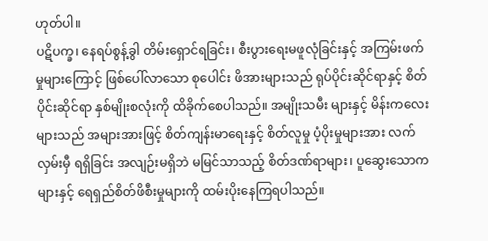ဟုတ်ပါ။
ပဋိပက္ခ၊ နေရပ်စွန့်ခွါ တိမ်းရှောင်ရခြင်း၊ စီးပွားရေးမဖူလုံခြင်းနှင့် အကြမ်းဖက်မှုများကြောင့် ဖြစ်ပေါ်လာသော စုပေါင်း ဖိအားများသည် ရုပ်ပိုင်းဆိုင်ရာနှင့် စိတ်ပိုင်းဆိုင်ရာ နှစ်မျိုးစလုံးကို ထိခိုက်စေပါသည်။ အမျိုးသမီး များနှင့် မိန်းကလေးများသည် အများအားဖြင့် စိတ်ကျန်းမာရေးနှင့် စိတ်လူမှု ပံ့ပိုးမှုများအား လက်လှမ်းမှီ ရရှိခြင်း အလျဉ်းမရှိဘဲ မမြင်သာသည့် စိတ်ဒဏ်ရာများ၊ ပူဆွေးသောကများနှင့် ရေရှည်စိတ်ဖိစီးမှုများကို ထမ်းပိုးနေကြရပါသည်။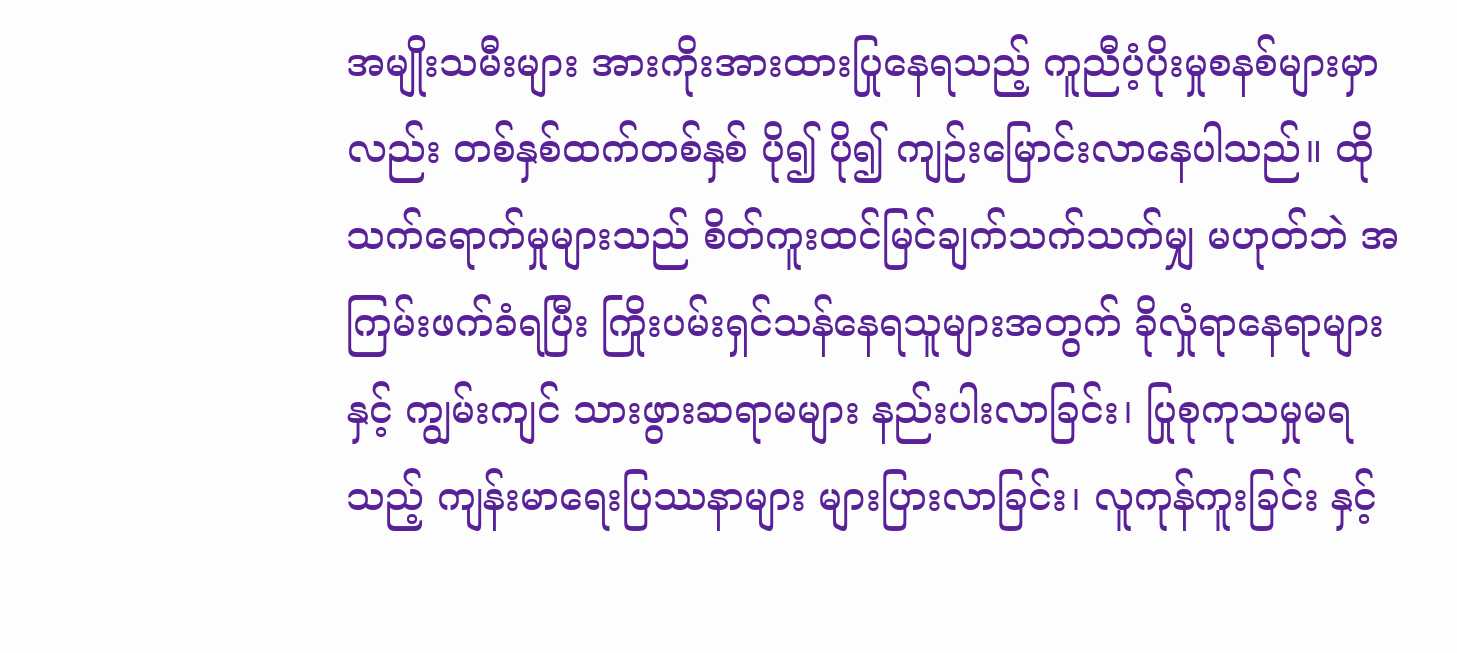အမျိုးသမီးများ အားကိုးအားထားပြုနေရသည့် ကူညီပံ့ပိုးမှုစနစ်များမှာလည်း တစ်နှစ်ထက်တစ်နှစ် ပို၍ ပို၍ ကျဉ်းမြောင်းလာနေပါသည်။ ထိုသက်ရောက်မှုများသည် စိတ်ကူးထင်မြင်ချက်သက်သက်မျှ မဟုတ်ဘဲ အကြမ်းဖက်ခံရပြီး ကြိုးပမ်းရှင်သန်နေရသူများအတွက် ခိုလှုံရာနေရာများနှင့် ကျွမ်းကျင် သားဖွားဆရာမများ နည်းပါးလာခြင်း၊ ပြုစုကုသမှုမရသည့် ကျန်းမာရေးပြဿနာများ များပြားလာခြင်း၊ လူကုန်ကူးခြင်း နှင့်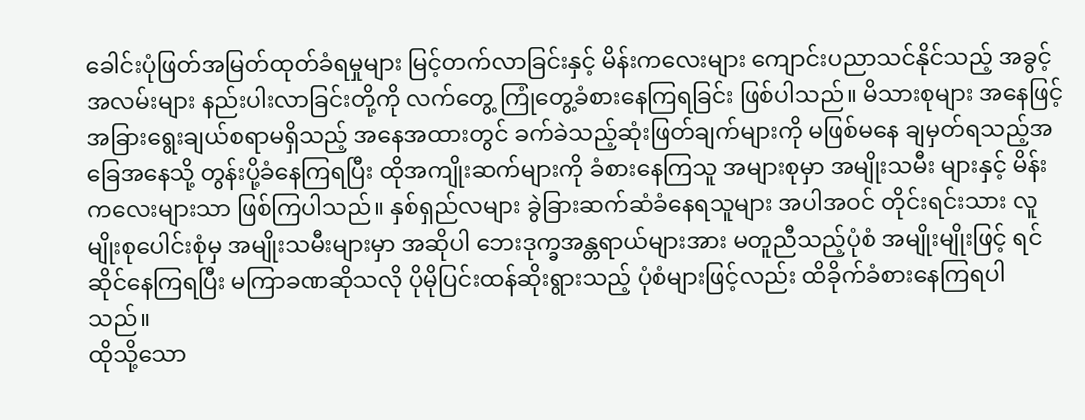ခေါင်းပုံဖြတ်အမြတ်ထုတ်ခံရမှုများ မြင့်တက်လာခြင်းနှင့် မိန်းကလေးများ ကျောင်းပညာသင်နိုင်သည့် အခွင့်အလမ်းများ နည်းပါးလာခြင်းတို့ကို လက်တွေ့ ကြုံတွေ့ခံစားနေကြရခြင်း ဖြစ်ပါသည်။ မိသားစုများ အနေဖြင့် အခြားရွေးချယ်စရာမရှိသည့် အနေအထားတွင် ခက်ခဲသည့်ဆုံးဖြတ်ချက်များကို မဖြစ်မနေ ချမှတ်ရသည့်အခြေအနေသို့ တွန်းပို့ခံနေကြရပြီး ထိုအကျိုးဆက်များကို ခံစားနေကြသူ အများစုမှာ အမျိုးသမီး များနှင့် မိန်းကလေးများသာ ဖြစ်ကြပါသည်။ နှစ်ရှည်လများ ခွဲခြားဆက်ဆံခံနေရသူများ အပါအဝင် တိုင်းရင်းသား လူမျိုးစုပေါင်းစုံမှ အမျိုးသမီးများမှာ အဆိုပါ ဘေးဒုက္ခအန္တရာယ်များအား မတူညီသည့်ပုံစံ အမျိုးမျိုးဖြင့် ရင်ဆိုင်နေကြရပြီး မကြာခဏဆိုသလို ပိုမိုပြင်းထန်ဆိုးရွားသည့် ပုံစံများဖြင့်လည်း ထိခိုက်ခံစားနေကြရပါသည်။
ထိုသို့သော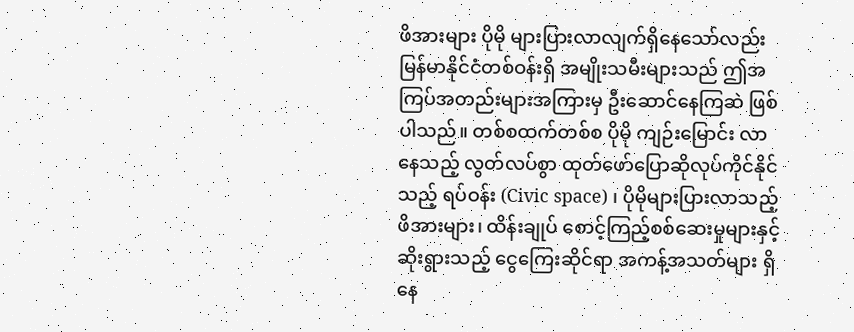ဖိအားများ ပိုမို များပြားလာလျက်ရှိနေသော်လည်း မြန်မာနိုင်ငံတစ်ဝန်းရှိ အမျိုးသမီးများသည် ဤအကြပ်အတည်းများအကြားမှ ဦးဆောင်နေကြဆဲ ဖြစ်ပါသည်။ တစ်စထက်တစ်စ ပိုမို ကျဉ်းမြောင်း လာနေသည့် လွတ်လပ်စွာ ထုတ်ဖော်ပြောဆိုလုပ်ကိုင်နိုင်သည့် ရပ်ဝန်း (Civic space) ၊ ပိုမိုများပြားလာသည့် ဖိအားများ၊ ထိန်းချုပ် စောင့်ကြည့်စစ်ဆေးမှုများနှင့် ဆိုးရွားသည့် ငွေကြေးဆိုင်ရာ အကန့်အသတ်များ ရှိနေ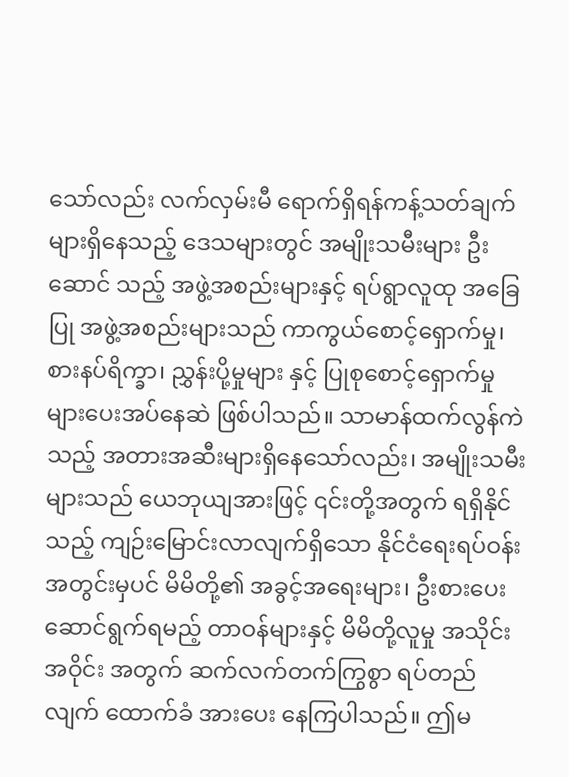သော်လည်း လက်လှမ်းမီ ရောက်ရှိရန်ကန့်သတ်ချက်များရှိနေသည့် ဒေသများတွင် အမျိုးသမီးများ ဦးဆောင် သည့် အဖွဲ့အစည်းများနှင့် ရပ်ရွာလူထု အခြေပြု အဖွဲ့အစည်းများသည် ကာကွယ်စောင့်ရှောက်မှု၊ စားနပ်ရိက္ခာ၊ ညွှန်းပို့မှုများ နှင့် ပြုစုစောင့်ရှောက်မှုများပေးအပ်နေဆဲ ဖြစ်ပါသည်။ သာမာန်ထက်လွန်ကဲသည့် အတားအဆီးများရှိနေသော်လည်း၊ အမျိုးသမီးများသည် ယေဘုယျအားဖြင့် ၎င်းတို့အတွက် ရရှိနိုင်သည့် ကျဉ်းမြောင်းလာလျက်ရှိသော နိုင်ငံရေးရပ်ဝန်းအတွင်းမှပင် မိမိတို့၏ အခွင့်အရေးများ၊ ဦးစားပေး ဆောင်ရွက်ရမည့် တာဝန်များနှင့် မိမိတို့လူမှု အသိုင်းအဝိုင်း အတွက် ဆက်လက်တက်ကြွစွာ ရပ်တည်လျက် ထောက်ခံ အားပေး နေကြပါသည်။ ဤမ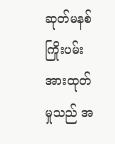ဆုတ်မနစ် ကြိုးပမ်းအားထုတ်မှုသည် အ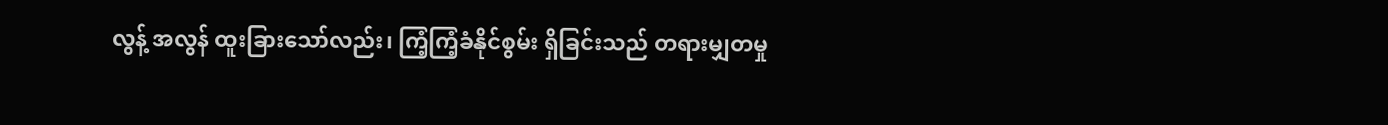လွန့် အလွန် ထူးခြားသော်လည်း၊ ကြံ့ကြံ့ခံနိုင်စွမ်း ရှိခြင်းသည် တရားမျှတမှု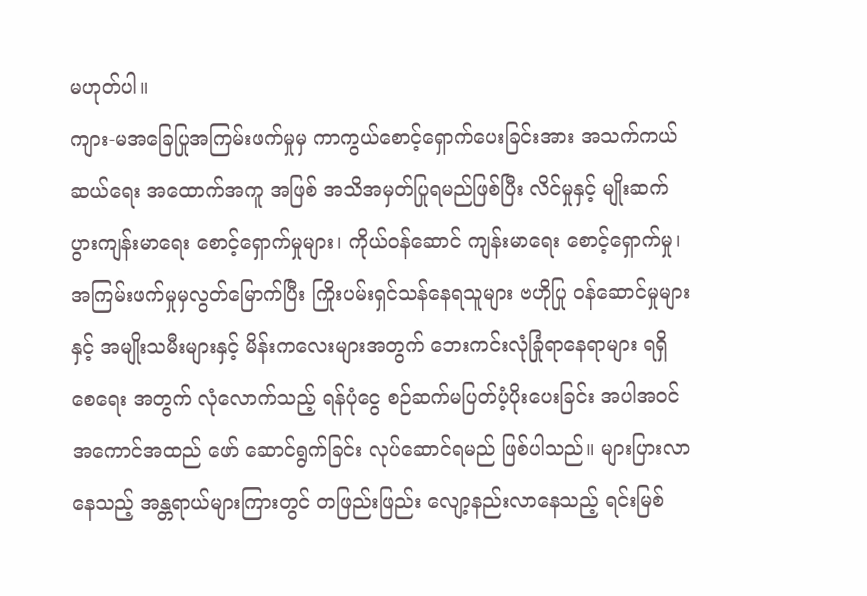မဟုတ်ပါ။
ကျား-မအခြေပြုအကြမ်းဖက်မှုမှ ကာကွယ်စောင့်ရှောက်ပေးခြင်းအား အသက်ကယ်ဆယ်ရေး အထောက်အကူ အဖြစ် အသိအမှတ်ပြုရမည်ဖြစ်ပြီး လိင်မှုနှင့် မျိုးဆက်ပွားကျန်းမာရေး စောင့်ရှောက်မှုများ၊ ကိုယ်ဝန်ဆောင် ကျန်းမာရေး စောင့်ရှောက်မှု၊ အကြမ်းဖက်မှုမှလွတ်မြောက်ပြီး ကြိုးပမ်းရှင်သန်နေရသူများ ဗဟိုပြု ဝန်ဆောင်မှုများနှင့် အမျိုးသမီးများနှင့် မိန်းကလေးများအတွက် ဘေးကင်းလုံခြုံရာနေရာများ ရရှိစေရေး အတွက် လုံလောက်သည့် ရန်ပုံငွေ စဉ်ဆက်မပြတ်ပံ့ပိုးပေးခြင်း အပါအဝင် အကောင်အထည် ဖော် ဆောင်ရွက်ခြင်း လုပ်ဆောင်ရမည် ဖြစ်ပါသည်။ များပြားလာနေသည့် အန္တရာယ်များကြားတွင် တဖြည်းဖြည်း လျော့နည်းလာနေသည့် ရင်းမြစ်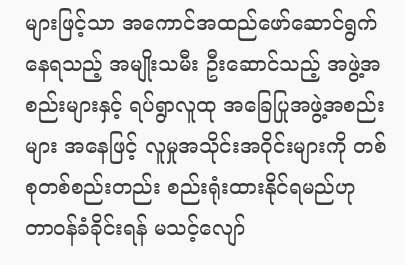များဖြင့်သာ အကောင်အထည်ဖော်ဆောင်ရွက်နေရသည့် အမျိုးသမီး ဦးဆောင်သည့် အဖွဲ့အစည်းများနှင့် ရပ်ရွာလူထု အခြေပြုအဖွဲ့အစည်းများ အနေဖြင့် လူမှုအသိုင်းအဝိုင်းများကို တစ်စုတစ်စည်းတည်း စည်းရုံးထားနိုင်ရမည်ဟု တာဝန်ခံခိုင်းရန် မသင့်လျော်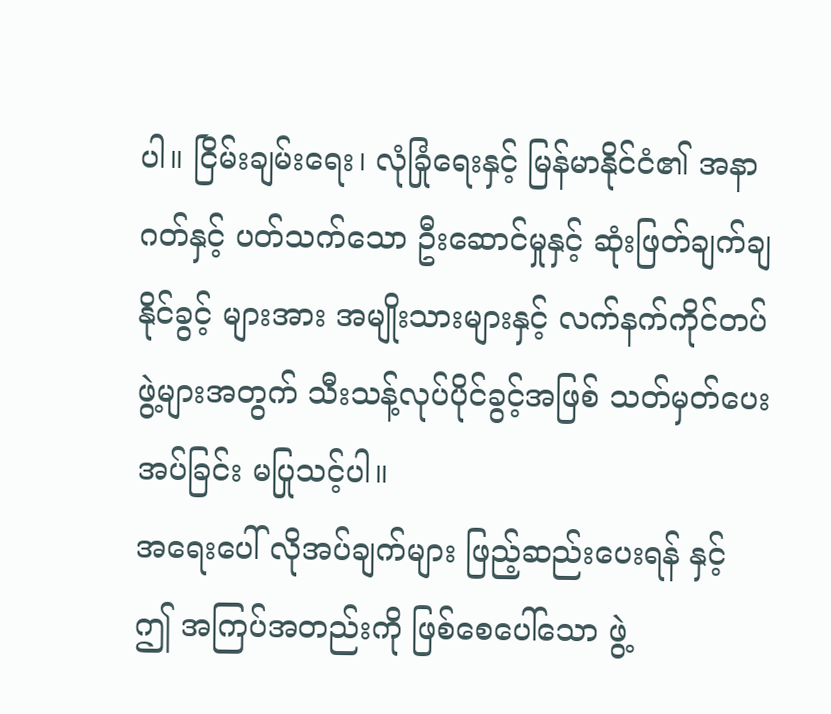ပါ။ ငြိမ်းချမ်းရေး၊ လုံခြုံရေးနှင့် မြန်မာနိုင်ငံ၏ အနာဂတ်နှင့် ပတ်သက်သော ဦးဆောင်မှုနှင့် ဆုံးဖြတ်ချက်ချနိုင်ခွင့် များအား အမျိုးသားများနှင့် လက်နက်ကိုင်တပ်ဖွဲ့များအတွက် သီးသန့်လုပ်ပိုင်ခွင့်အဖြစ် သတ်မှတ်ပေးအပ်ခြင်း မပြုသင့်ပါ။
အရေးပေါ် လိုအပ်ချက်များ ဖြည့်ဆည်းပေးရန် နှင့် ဤ အကြပ်အတည်းကို ဖြစ်စေပေါ်သော ဖွဲ့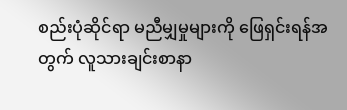စည်းပုံဆိုင်ရာ မညီမျှမှုများကို ဖြေရှင်းရန်အတွက် လူသားချင်းစာနာ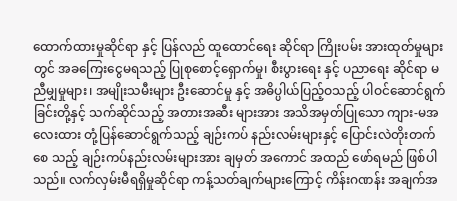ထောက်ထားမှုဆိုင်ရာ နှင့် ပြန်လည် ထူထောင်ရေး ဆိုင်ရာ ကြိုးပမ်း အားထုတ်မှုများတွင် အခကြေးငွေမရသည့် ပြုစုစောင့်ရှောက်မှု၊ စီးပွားရေး နှင့် ပညာရေး ဆိုင်ရာ မညီမျှမှုများ၊ အမျိုးသမီးများ ဦးဆောင်မှု နှင့် အဓိပ္ပါယ်ပြည့်ဝသည့် ပါဝင်ဆောင်ရွက်ခြင်းတို့နှင့် သက်ဆိုင်သည့် အတားအဆီး များအား အသိအမှတ်ပြုသော ကျား-မအလေးထား တုံ့ပြန်ဆောင်ရွက်သည့် ချဉ်းကပ် နည်းလမ်းများနှင့် ပြောင်းလဲတိုးတက်စေ သည့် ချဉ်းကပ်နည်းလမ်းများအား ချမှတ် အကောင် အထည် ဖော်ရမည် ဖြစ်ပါသည်။ လက်လှမ်းမီရရှိမှုဆိုင်ရာ ကန့်သတ်ချက်များကြောင့် ကိန်းဂဏန်း အချက်အ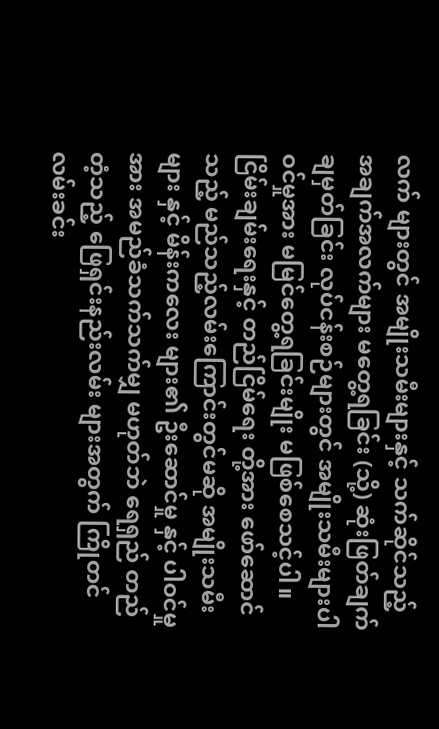လက် များတွင် အမျိုးသမီးများနှင့် သက်ဆိုင်သည့် အချက်အလက်များ မတွေ့ရခြင်း (သို့) ဆုံးဖြတ်ချက် ချမှတ်ခြင်း လုပ်ငန်းစဉ်များတွင် အမျိုးသမီးများပါဝင်မှုအား မမြင်တွေ့ရခြင်းမျိုး မဖြစ်စေသင့်ပါ။ ငြိမ်းချမ်းရေးနှင့် တည်ငြိမ်ရေး တို့အား ဖော်ဆောင်သည့် မည်သည့်လမ်းကြောင်းတွင်မဆို အမျိုးသမီး များ နှင့် မိန်းကလေး များ၏ ဦးဆောင်မှု နှင့် ပါဝင်မှုအား အမည်ခံသက်သက်မျှ မဟုတ်ဘဲ ရေရှည် တည်တံ့သည့် ဖြေရှင်းနည်းလမ်း များအတွက် ကြိုတင်လမ်းခင်း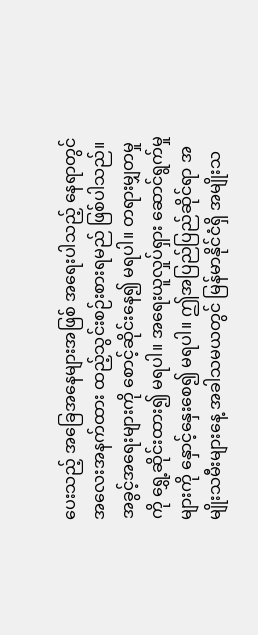ပေးသည့် အခြေအနေများအဖြစ် အရေးပါသည့် နေရာတွင် အလေးအနက်ထား ထည့်သွင်းစဉ်းစားရမည် ဖြစ်ပါသည်။
အခွင့်အရေးများကို စောင့်ဆိုင်းနေ၍ မရပါ။ တရားမျှတမှုကို ရွှေ့ဆိုင်းထား၍ မရပါ။ အရေးယူလှုပ်ရှား ဆောင်ရွက်မှုများကို နှောင့်နှေးစေ၍ မရပါ။ ဤအပြည်ပြည်ဆိုင်ရာ အမျိုးသမီးများနေ့ အခါသမယတွင် မြန်မာနိုင်ငံရှိ အမျိုးသ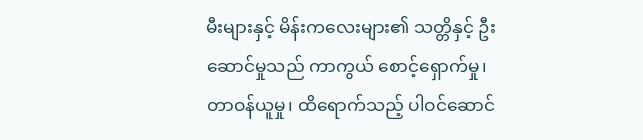မီးများနှင့် မိန်းကလေးများ၏ သတ္တိနှင့် ဦးဆောင်မှုသည် ကာကွယ် စောင့်ရှောက်မှု၊ တာဝန်ယူမှု၊ ထိရောက်သည့် ပါဝင်ဆောင်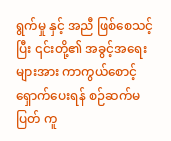ရွက်မှု နှင့် အညီ ဖြစ်စေသင့်ပြီး ၎င်းတို့၏ အခွင့်အရေးများအား ကာကွယ်စောင့်ရှောက်ပေးရန် စဉ်ဆက်မပြတ် ကူ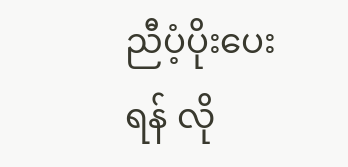ညီပံ့ပိုးပေးရန် လို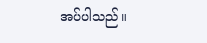အပ်ပါသည်။